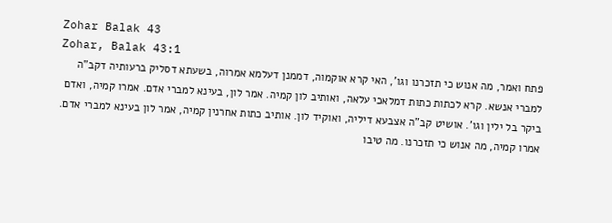Zohar Balak 43
Zohar, Balak 43:1
פתח ואמר, מה אנוש כי תזכרנו וגו', האי קרא אוקמוה, דממנן דעלמא אמרוה, בשעתא דסליק ברעותיה דקב"ה למברי אנשא. קרא לכתות כתות דמלאכי עלאה, ואותיב לון קמיה. אמר לון, בעינא למברי אדם. אמרו קמיה, ואדם ביקר בל ילין וגו'. אושיט קב"ה אצבעא דיליה, ואוקיד לון. אותיב כתות אחרנין קמיה, אמר לון בעינא למברי אדם. אמרו קמיה, מה אנוש כי תזכרנו. מה טיבו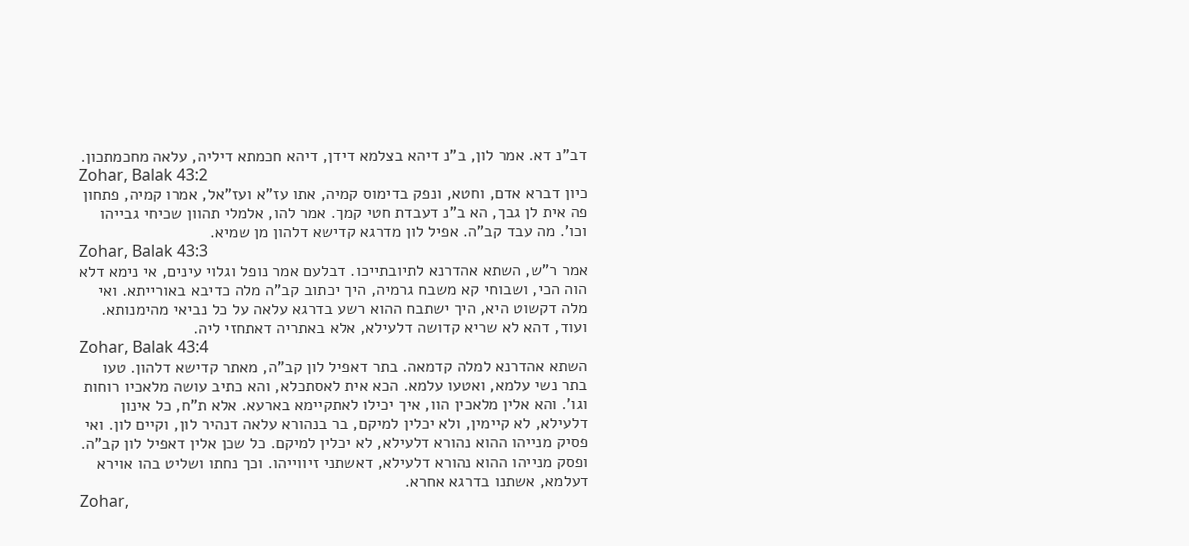דב"נ דא. אמר לון, ב"נ דיהא בצלמא דידן, דיהא חכמתא דיליה, עלאה מחכמתכון.
Zohar, Balak 43:2
כיון דברא אדם, וחטא, ונפק בדימוס קמיה, אתו עז"א ועז"אל, אמרו קמיה, פתחון פה אית לן גבך, הא ב"נ דעבדת חטי קמך. אמר להו, אלמלי תהוון שכיחי גבייהו וכו'. מה עבד קב"ה. אפיל לון מדרגא קדישא דלהון מן שמיא.
Zohar, Balak 43:3
אמר ר"ש, השתא אהדרנא לתיובתייכו. דבלעם אמר נופל וגלוי עינים, אי נימא דלא הוה הכי, ושבוחי קא משבח גרמיה, היך יכתוב קב"ה מלה כדיבא באורייתא. ואי מלה דקשוט היא, היך ישתבח ההוא רשע בדרגא עלאה על כל נביאי מהימנותא. ועוד, דהא לא שריא קדושה דלעילא, אלא באתריה דאתחזי ליה.
Zohar, Balak 43:4
השתא אהדרנא למלה קדמאה. בתר דאפיל לון קב"ה, מאתר קדישא דלהון. טעו בתר נשי עלמא, ואטעו עלמא. הכא אית לאסתכלא, והא כתיב עושה מלאכיו רוחות וגו'. והא אלין מלאכין הוו, איך יכילו לאתקיימא בארעא. אלא ת"ח, כל אינון דלעילא, לא קיימין, ולא יכלין למיקם, בר בנהורא עלאה דנהיר לון, וקיים לון. ואי פסיק מנייהו ההוא נהורא דלעילא, לא יכלין למיקם. כל שכן אלין דאפיל לון קב"ה. ופסק מנייהו ההוא נהורא דלעילא, דאשתני זיווייהו. וכך נחתו ושליט בהו אוירא דעלמא, אשתנו בדרגא אחרא.
Zohar,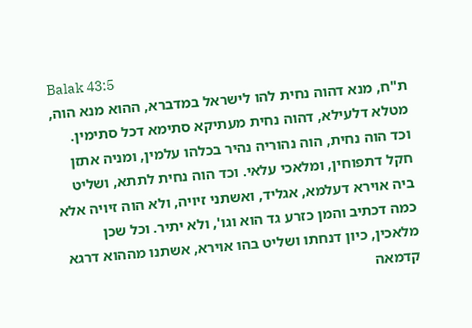Balak 43:5
ת"ח, מנא דהוה נחית להו לישראל במדברא, ההוא מנא הוה, מטלא דלעילא, דהוה נחית מעתיקא סתימא דכל סתימין. וכד הוה נחית, הוה נהוריה נהיר בכלהו עלמין, ומניה אתזן חקל דתפוחין, ומלאכי עלאי. וכד הוה נחית לתתא, ושליט ביה אוירא דעלמא, אגליד, ואשתני זיויה, ולא הוה זיויה אלא כמה דכתיב והמן כזרע גד הוא וגו', ולא יתיר. וכל שכן מלאכין, כיון דנחתו ושליט בהו אוירא, אשתנו מההוא דרגא קדמאה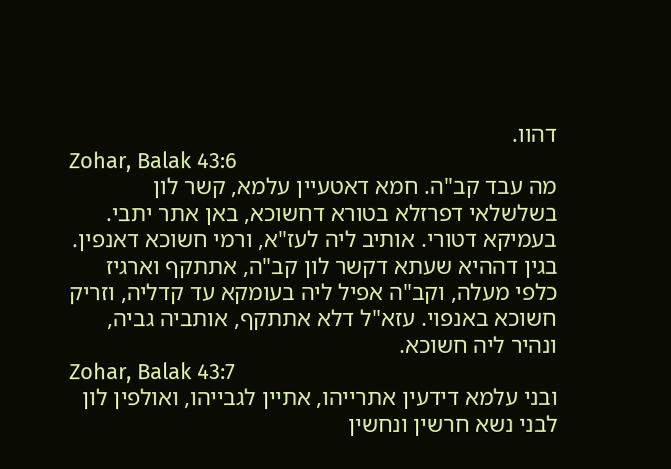דהוו.
Zohar, Balak 43:6
מה עבד קב"ה. חמא דאטעיין עלמא, קשר לון בשלשלאי דפרזלא בטורא דחשוכא, באן אתר יתבי. בעמיקא דטורי. אותיב ליה לעז"א, ורמי חשוכא דאנפין. בגין דההיא שעתא דקשר לון קב"ה, אתתקף וארגיז כלפי מעלה, וקב"ה אפיל ליה בעומקא עד קדליה, וזריק חשוכא באנפוי. עזא"ל דלא אתתקף, אותביה גביה, ונהיר ליה חשוכא.
Zohar, Balak 43:7
ובני עלמא דידעין אתרייהו, אתיין לגבייהו, ואולפין לון לבני נשא חרשין ונחשין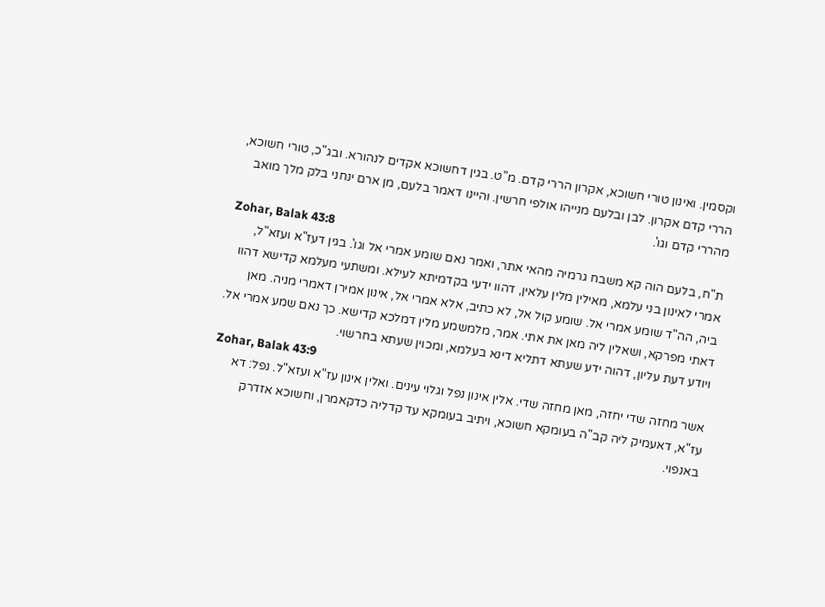וקסמין. ואינון טורי חשוכא, אקרון הררי קדם. מ"ט. בגין דחשוכא אקדים לנהורא. ובג"כ, טורי חשוכא, הררי קדם אקרון. לבן ובלעם מנייהו אולפי חרשין. והיינו דאמר בלעם, מן ארם ינחני בלק מלך מואב מהררי קדם וגו'.
Zohar, Balak 43:8
ת"ח, בלעם הוה קא משבח גרמיה מהאי אתר, ואמר נאם שומע אמרי אל וגו'. בגין דעז"א ועזא"ל, אמרי לאינון בני עלמא, מאילין מלין עלאין, דהוו ידעי בקדמיתא לעילא. ומשתעי מעלמא קדישא דהוו ביה, הה"ד שומע אמרי אל. שומע קול אל, לא כתיב, אלא אמרי אל, אינון אמירן דאמרי מניה. מאן דאתי מפרקא, ושאלין ליה מאן את אתי. אמר, מלמשמע מלין דמלכא קדישא. כך נאם שמע אמרי אל. ויודע דעת עליון, דהוה ידע שעתא דתליא דינא בעלמא, ומכוין שעתא בחרשוי.
Zohar, Balak 43:9
אשר מחזה שדי יחזה, מאן מחזה שדי. אלין אינון נפל וגלוי עינים. ואלין אינון עז"א ועזא"ל. נפל: דא עז"א, דאעמיק ליה קב"ה בעומקא חשוכא, ויתיב בעומקא עד קדליה כדקאמרן, וחשוכא אזדרק באנפוי.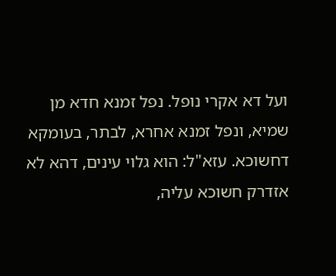ועל דא אקרי נופל. נפל זמנא חדא מן שמיא, ונפל זמנא אחרא, לבתר, בעומקא דחשוכא. עזא"ל: הוא גלוי עינים, דהא לא אזדרק חשוכא עליה,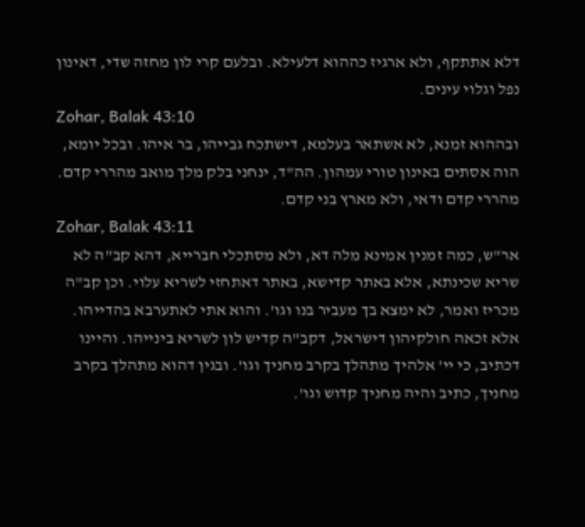דלא אתתקף, ולא ארגיז כההוא דלעילא. ובלעם קרי לון מחזה שדי, דאינון נפל וגלוי עינים.
Zohar, Balak 43:10
ובההוא זמנא, לא אשתאר בעלמא, דישתכח גבייהו, בר איהו. ובכל יומא, הוה אסתים באינון טורי עמהון. הה"ד, ינחני בלק מלך מואב מהררי קדם. מהררי קדם ודאי, ולא מארץ בני קדם.
Zohar, Balak 43:11
אר"ש, כמה זמנין אמינא מלה דא, ולא מסתכלי חברייא, דהא קב"ה לא שריא שכינתא, אלא באתר קדישא, באתר דאתחזי לשריא עלוי. וכן קב"ה מכריז ואמר, לא ימצא בך מעביר בנו וגו'. והוא אתי לאתערבא בהדייהו. אלא זכאה חולקיהון דישראל, דקב"ה קדיש לון לשריא בינייהו. והיינו דכתיב, כי יי' אלהיך מתהלך בקרב מחניך וגו'. ובגין דהוא מתהלך בקרב מחניך, כתיב והיה מחניך קדוש וגו'.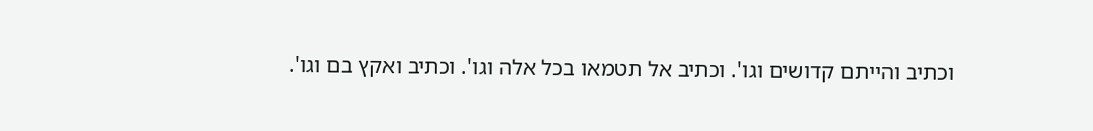וכתיב והייתם קדושים וגו'. וכתיב אל תטמאו בכל אלה וגו'. וכתיב ואקץ בם וגו'.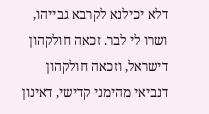דלא יכילנא לקרבא גבייהו, ושרו לי לבר. זכאה חולקהון דישראל, וזכאה חולקהון דנביאי מהימני קדישי, דאינון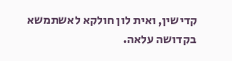קדישין, ואית לון חולקא לאשתמשא בקדושה עלאה.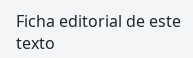Ficha editorial de este texto